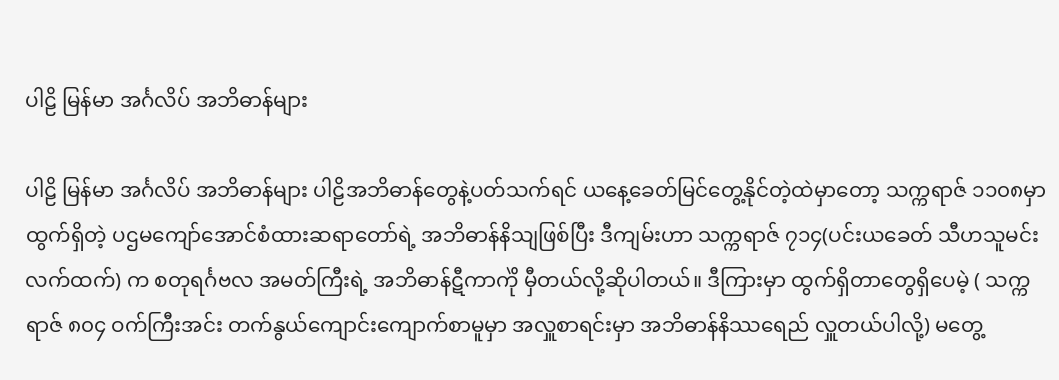ပါဠိ မြန်မာ အင်္ဂလိပ် အဘိဓာန်များ

ပါဠိ မြန်မာ အင်္ဂလိပ် အဘိဓာန်များ ပါဠိအဘိဓာန်တွေနဲ့ပတ်သက်ရင် ယနေ့ခေတ်မြင်တွေ့နိုင်တဲ့ထဲမှာတော့ သက္ကရာဇ် ၁၁၀၈မှာ ထွက်ရှိတဲ့ ပဌမကျော်အောင်စံထားဆရာတော်ရဲ့ အဘိဓာန်နိသျဖြစ်ပြီး ဒီကျမ်းဟာ သက္ကရာဇ် ၇၁၄(ပင်းယခေတ် သီဟသူမင်းလက်ထက်) က စတုရင်္ဂဗလ အမတ်ကြီးရဲ့ အဘိဓာန်ဋီကာကိုဲ မှီတယ်လို့ဆိုပါတယ်။ ဒီကြားမှာ ထွက်ရှိတာတွေရှိပေမဲ့ ( သက္ကရာဇ် ၈၀၄ ဝက်ကြီးအင်း တက်နွယ်ကျောင်းကျောက်စာမူမှာ အလှူစာရင်းမှာ အဘိဓာန်နိဿရေည် လှူတယ်ပါလို့) မတွေ့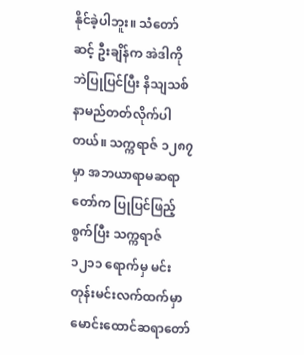နိုင်ခဲ့ပါဘူး။ သံတော်ဆင့် ဦးချိန်က အဲဒါကိုဘဲပြုပြင်ပြီး နိသျသစ်နာမည်တတ်လိုက်ပါတယ်။ သက္ကရာဇ် ၁၂၈၇မှာ အဘယာရာမဆရာတော်က ပြုပြင်ဖြည့်စွက်ပြီး သက္ကရာဇ်၁၂၁၁ ရောက်မှ မင်းတုန်းမင်းလက်ထက်မှာ မောင်းထောင်ဆရာတော်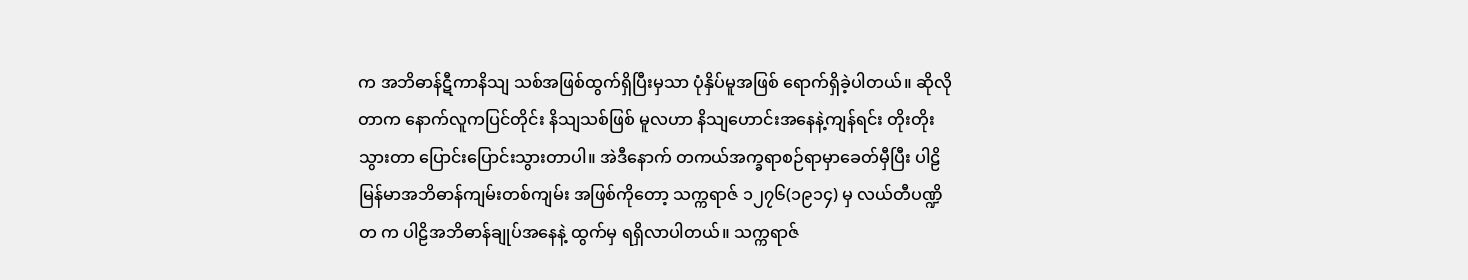က အဘိဓာန်ဋီကာနိသျ သစ်အဖြစ်ထွက်ရှိပြီးမှသာ ပုံနှိပ်မူအဖြစ် ရောက်ရှိခဲ့ပါတယ်။ ဆိုလိုတာက နောက်လူကပြင်တိုင်း နိသျသစ်ဖြစ် မူလဟာ နိသျဟောင်းအနေနဲ့ကျန်ရင်း တိုးတိုးသွားတာ ပြောင်းပြောင်းသွားတာပါ။ အဲဒီနောက် တကယ်အက္ခရာစဉ်ရာမှာခေတ်မှီပြီး ပါဠိမြန်မာအဘိဓာန်ကျမ်းတစ်ကျမ်း အဖြစ်ကိုတော့ သက္ကရာဇ် ၁၂၇၆(၁၉၁၄) မှ လယ်တီပဏ္ဍိတ က ပါဠိအဘိဓာန်ချုပ်အနေနဲ့ ထွက်မှ ရရှိလာပါတယ်။ သက္ကရာဇ်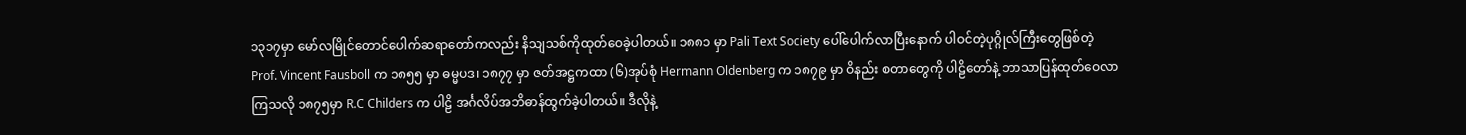၁၃၁၇မှာ မော်လမြိုင်တောင်ပေါက်ဆရာတော်ကလည်း နိသျသစ်ကိုထုတ်ဝေခဲ့ပါတယ်။ ၁၈၈၁ မှာ Pali Text Society ပေါ်ပေါက်လာပြီးနောက် ပါဝင်တဲ့ပုဂ္ဂိုလ်ကြီးတွေဖြစ်တဲ့ Prof. Vincent Fausboll က ၁၈၅၅ မှာ ဓမ္မပဒ၊ ၁၈၇၇ မှာ ဇတ်အဋ္ဌကထာ (၆)အုပ်စုံ Hermann Oldenberg က ၁၈၇၉ မှာ ဝိနည်း စတာတွေကို ပါဠိတော်နဲ့ ဘာသာပြန်ထုတ်ဝေလာကြသလို ၁၈၇၅မှာ R.C Childers က ပါဠိ အင်္ဂလိပ်အဘိဓာန်ထွက်ခဲ့ပါတယ်။ ဒီလိုနဲ့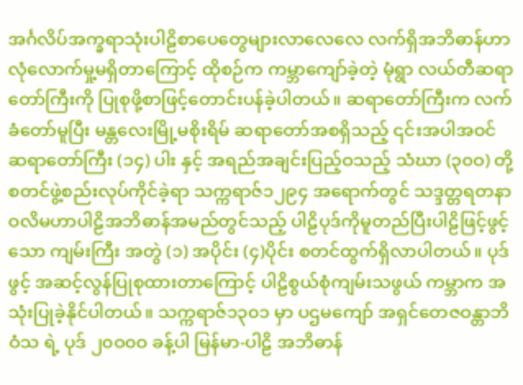အင်္ဂလိပ်အက္ခရာသုံးပါဠိစာပေတွေများလာလေလေ လက်ရှိအဘိဓာန်ဟာ လုံလောက်မှု့မရှိတာကြောင့် ထိုစဉ်က ကမ္ဘာကျော်ခဲ့တဲ့ မုံရွာ လယ်တီဆရာတော်ကြီးကို ပြုစုဖို့စာဖြင့်တောင်းပန်ခဲ့ပါတယ်။ ဆရာတော်ကြီးက လက်ခံတော်မူပြီး မန္တလေးမြို့မစိုးရိမ် ဆရာတော်အစရှိသည့် ၎င်းအပါအဝင် ဆရာတော်ကြီး (၁၄) ပါး နှင့် အရည်အချင်းပြည့်ဝသည့် သံဃာ (၃၀ဝ) တို့ စတင်ဖွဲ့စည်းလုပ်ကိုင်ခဲ့ရာ သက္ကရာဇ်၁၂၉၄ အရောက်တွင် သဒ္ဒတ္တရတနာဝလိမဟာပါဠိအဘိဓာန်အမည်တွင်သည့် ပါဠိပုဒ်ကိုမူတည်ပြီးပါဠိဖြင့်ဖွင့်သော ကျမ်းကြီး အတွဲ (၁) အပိုင်း (၄)ပိုင်း စတင်ထွက်ရှိလာပါတယ်။ ပုဒ်ဖွင့် အဆင့်လွန်ပြုစုထားတာကြောင့် ပါဠိစွယ်စုံကျမ်းသဖွယ် ကမ္ဘာက အသုံးပြုခဲ့နိုင်ပါတယ်။ သက္ကရာဇ်၁၃၀၁ မှာ ပဌမကျော် အရှင်တေဇဝန္တာဘိဝံသ ရဲ့ ပုဒ် ၂၀ဝ၀ဝ ခန့်ပါ မြန်မာ-ပါဠိ အဘိဓာန်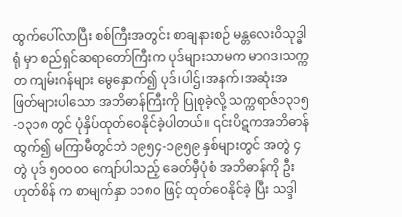ထွက်ပေါ်လာပြီး စစ်ကြီးအတွင်း စာချနားစဉ် မန္တလေးဝိသုဒ္ဓါရုံ မှာ စည်ရှင်ဆရာတော်ကြီးက ပုဒ်များသာမက မာဂဒ၊သက္ကတ ကျမ်းဂန်များ မွေနှောက်၍ ပုဒ်၊ပါဌ်၊အနက်၊အဆုံးအဖြတ်များပါသော အဘိဓာန်ကြီးကို ပြုစုခဲ့လို့ သက္ကရာဇ်၁၃၁၅-၁၃၁၈ တွင် ပုံနှိပ်ထုတ်ဝေနိုင်ခဲ့ပါတယ်။ ၎င်းပိဋကအဘိဓာန်ထွက်၍ မကြာမီတွင်ဘဲ ၁၉၅၄-၁၉၅၉ နှစ်များတွင် အတွဲ ၄ တွဲ ပုဒ် ၅၀ဝ၀ဝ ကျော်ပါသည့် ခေတ်မှီပုံစံ အဘိဓာန်ကို ဦးဟုတ်စိန် က စာမျက်နှာ ၁၁၈၀ ဖြင့် ထုတ်ဝေနိုင်ခဲ့ ပြီး သဒ္ဒါ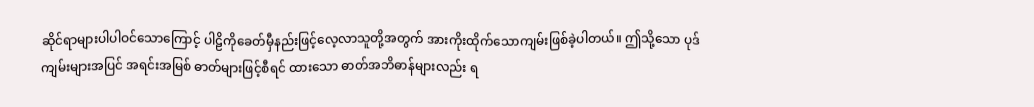ဆိုင်ရာများပါပါဝင်သောကြောင့် ပါဠိကိုခေတ်မှီနည်းဖြင့်လေ့လာသူတို့အတွက် အားကိုးထိုက်သောကျမ်းဖြစ်ခဲ့ပါတယ်။ ဤသို့သော ပုဒ်ကျမ်းများအပြင် အရင်းအမြစ် ဓာတ်များဖြင့်စီရင် ထားသော ဓာတ်အဘိဓာန်များလည်း ရ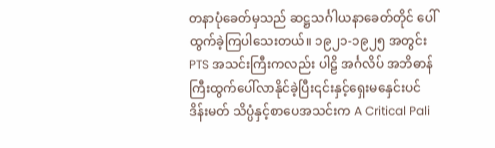တနာပုံခေတ်မှသည် ဆဋ္ဌသင်္ဂါယနာခေတ်တိုင် ပေါ်ထွက်ခဲ့ကြပါသေးတယ်။ ၁၉၂၁-၁၉၂၅ အတွင်း PTS အသင်းကြီးကလည်း ပါဠိ အင်္ဂလိပ် အဘိဓာန်ကြီးထွက်ပေါ်လာနိုင်ခဲ့ပြီး၎င်းနှင့်ရှေးမနှေင်းပင် ဒိန်းမတ် သိပ္ပံနှင့်စာပေအသင်းက A Critical Pali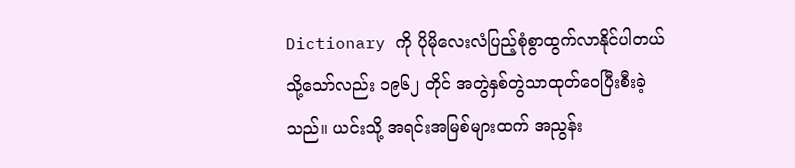Dictionary ကို ပိုမိုလေးလံပြည့်စုံစွာထွက်လာနိုင်ပါတယ် သို့သော်လည်း ၁၉၆၂ တိုင် အတွဲနှစ်တွဲသာထုတ်ဝေပြီးစီးခဲ့သည်။ ယင်းသို့ အရင်းအမြစ်များထက် အညွန်း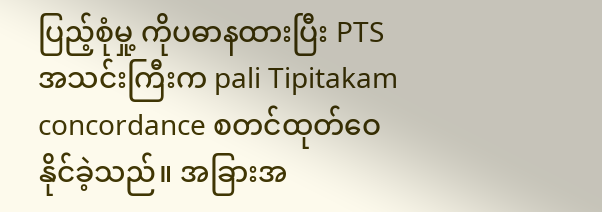ပြည့်စုံမှု့ ကိုပဓာနထားပြီး PTS အသင်းကြီးက pali Tipitakam concordance စတင်ထုတ်ဝေ နိုင်ခဲ့သည်။ အခြားအ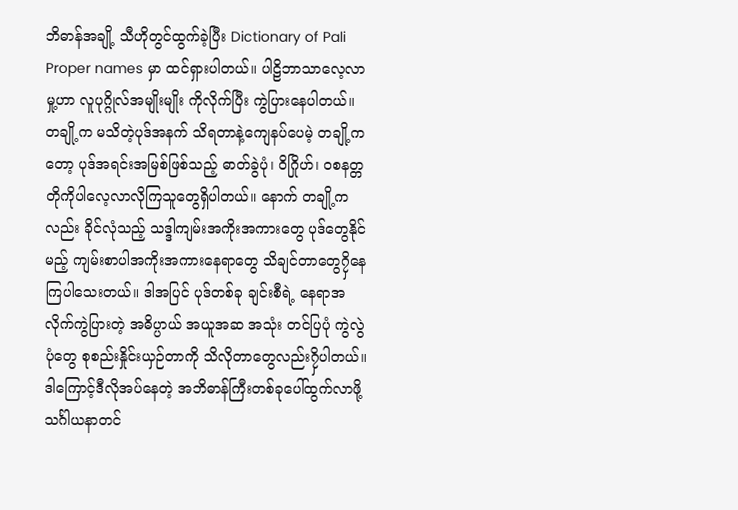ဘိဓာန်အချို့ သီဟိုတွင်ထွက်ခဲ့ပြီး Dictionary of Pali Proper names မှာ ထင်ရှားပါတယ်။ ပါဠိဘာသာလေ့လာမှု့ဟာ လူပုဂ္ဂိုလ်အမျိုးမျိုး ကိုလိုက်ပြီး ကွဲပြားနေပါတယ်။ တချို့က မသိတဲ့ပုဒ်အနက် သိရတာနဲ့ကျေနပ်ပေမဲ့ တချို့ကတော့ ပုဒ်အရင်းအမြစ်ဖြစ်သည့် ဓာတ်ခွဲပုံ၊ ဝိဂြိုဟ်၊ ဝစနတ္တ တိုကိုပါလေ့လာလိုကြသူတွေရှိပါတယ်။ နောက် တချို့က လည်း ခိုင်လုံသည့် သဒ္ဒါကျမ်းအကိုးအကားတွေ ပုဒ်တွေနိုင်မည့် ကျမ်းစာပါအကိုးအကားနေရာတွေ သိချင်တာတွေ၇ှိနေကြပါသေးတယ်။ ဒါအပြင် ပုဒ်တစ်ခု ချင်းစီရဲ့ နေရာအလိုက်ကွဲပြားတဲ့ အဓိပ္ပာယ် အယူအဆ အသုံး တင်ပြပုံ ကွဲလွဲပုံတွေ စုစည်းနှိုင်းယှဉ်တာကို သိလိုတာတွေလည်း၇ှိပါတယ်။ ဒါကြောင့်ဒီလိုအပ်နေတဲ့ အဘိဓာန်ကြီးတစ်ခုပေါ်ထွက်လာဖို့ သင်္ဂါယနာတင်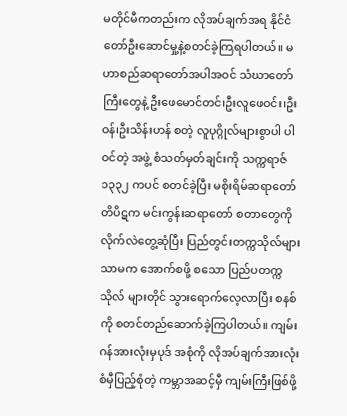မတိုင်မီကတည်းက လိုအပ်ချက်အရ နိုင်ငံတော်ဦးဆောင်မှု့နဲ့စတင်ခဲ့ကြရပါတယ်။ မဟာစည်ဆရာတော်အပါအဝင် သံဃာတော်ကြီးတွေနဲ့ ဦးဖေမောင်တင်၊ဦးလူဖေဝင်း၊ဦးဝန်၊ဦးသိန်းဟန် စတဲ့ လူပုဂ္ဂိုလ်များစွာပါ ပါဝင်တဲ့ အဖွဲ့ စံသတ်မှတ်ချင်းကို သက္ကရာဇ်၁၃၃၂ ကပင် စတင်ခဲ့ပြီး မစိုးရိမ်ဆရာတော် တိပိဋက မင်းကွန်းဆရာတော် စတာတွေကို လိုက်လဲတွေ့ဆုံပြီး ပြည်တွင်းတက္ကသိုလ်များ သာမက အောက်စဖို့ စသော ပြည်ပတက္ကသိုလ် များတိုင် သွားရောက်လေ့လာပြီး စနစ်ကို စတင်တည်ဆောက်ခဲ့ကြပါတယ်။ ကျမ်းဂန်အားလုံးမှပုဒ် အစုံကို လိုအပ်ချက်အားလုံးစံမှီပြည့်စုံတဲ့ ကမ္ဘာအဆင့်မှီ ကျမ်းကြီးဖြစ်ဖို့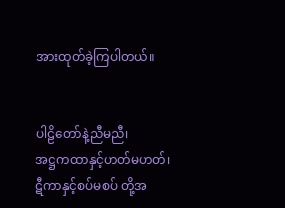အားထုတ်ခဲ့ကြပါတယ်။


ပါဠိတော်နဲ့ညီမညီ၊
အဋ္ဌကထာနှင့်ဟတ်မဟတ်၊
ဋီကာနှင့်စပ်မစပ် တို့အ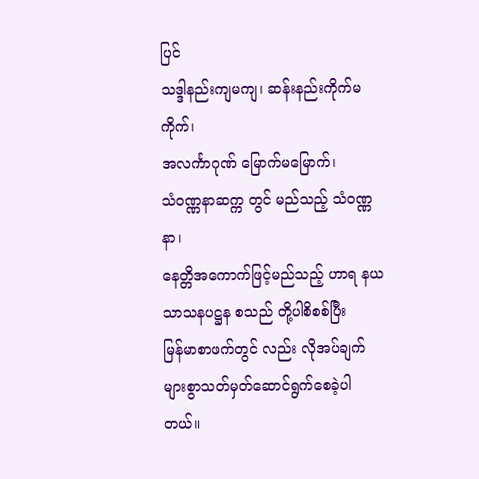ပြင်
သဒ္ဒါနည်းကျမကျ၊ ဆန်းနည်းကိုက်မကိုက်၊
အလင်္ကာဂုဏ် မြောက်မမြောက်၊
သံဝဏ္ဏနာဆက္က တွင် မည်သည့် သံဝဏ္ဏနာ၊
နေတ္တိအကောက်ဖြင့်မည်သည့် ဟာရ နယ သာသနပဋ္ဌန စသည် တို့ပါစိစစ်ပြီး
မြန်မာစာဖက်တွင် လည်း လိုအပ်ချက်များစွာသတ်မှတ်ဆောင်ရွက်စေခဲ့ပါတယ်။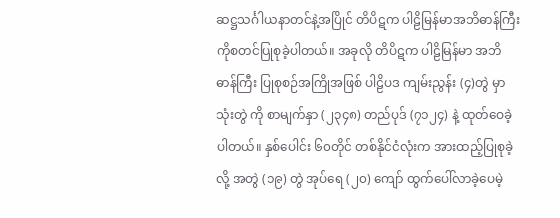ဆဋ္ဌသင်္ဂါယနာတင်နဲ့အပြိုင် တိပိဋက ပါဠိမြန်မာအဘိဓာန်ကြီးကိုစတင်ပြုစုခဲ့ပါတယ်။ အခုလို တိပိဋက ပါဠိမြန်မာ အဘိဓာန်ကြီး ပြုစုစဉ်အကြိုအဖြစ် ပါဠိပဒ ကျမ်းညွန်း (၄)တွဲ မှာ သုံးတွဲ ကို စာမျက်နှာ (၂၃၄၈) တည်ပုဒ် (၇၁၂၄) နဲ့ ထုတ်ဝေခဲ့ပါတယ်။ နှစ်ပေါင်း ၆၀တိုင် တစ်နိုင်ငံလုံးက အားထည့်ပြုစုခဲ့လို့ အတွဲ (၁၉) တွဲ အုပ်ရေ (၂၀) ကျော် ထွက်ပေါ်လာခဲ့ပေမဲ့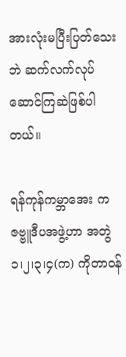အားလုံးမပြီးပြတ်သေးဘဲ ဆက်လက်လုပ်ဆောင်ကြဆဲဖြစ်ပါတယ်။

ရန်ကုန်ကမ္ဘာအေး က ဇဗ္ဗူဒီပအဖွဲ့ဟာ အတွဲ ၁၊၂၊၃၊၄(က) ကိုတာဝန်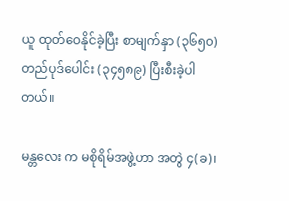ယူ ထုတ်ဝေနိုင်ခဲ့ပြီး စာမျက်နှာ (၃၆၅၀) တည်ပုဒ်ပေါင်း (၃၄၅၈၉) ပြီးစီးခဲ့ပါတယ်။

မန္တလေး က မစိုရိမ်အဖွဲ့ဟာ အတွဲ ၄(ခ)၊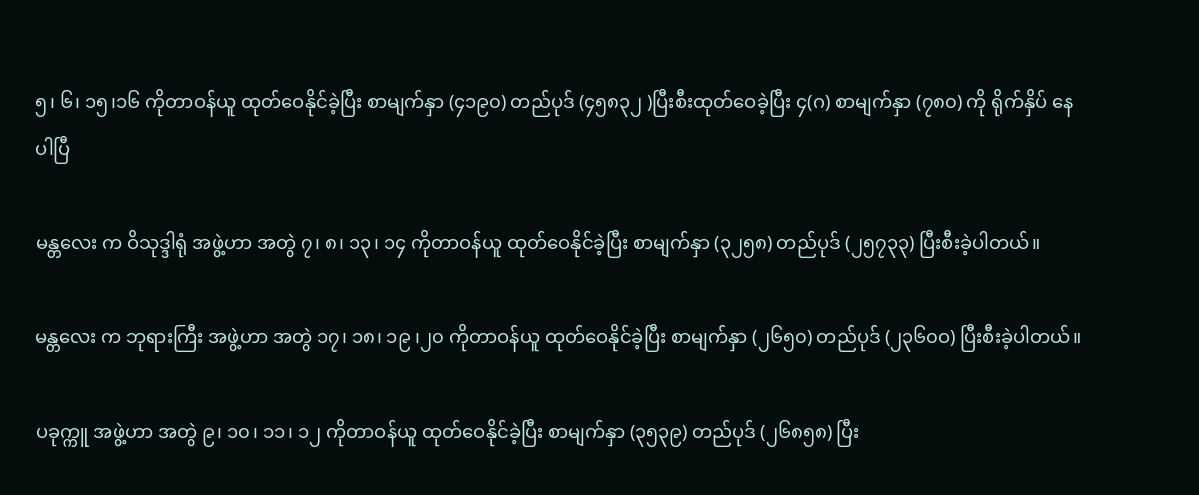၅၊ ၆၊ ၁၅၊၁၆ ကိုတာဝန်ယူ ထုတ်ဝေနိုင်ခဲ့ပြီး စာမျက်နှာ (၄၁၉၀) တည်ပုဒ် (၄၅၈၃၂ )ပြီးစီးထုတ်ဝေခဲ့ပြီး ၄(ဂ) စာမျက်နှာ (၇၈၀) ကို ရိုက်နှိပ် နေပါပြီ

မန္တလေး က ဝိသုဒ္ဒါရုံ အဖွဲ့ဟာ အတွဲ ၇၊ ၈၊ ၁၃၊ ၁၄ ကိုတာဝန်ယူ ထုတ်ဝေနိုင်ခဲ့ပြီး စာမျက်နှာ (၃၂၅၈) တည်ပုဒ် (၂၅၇၃၃) ပြီးစီးခဲ့ပါတယ်။

မန္တလေး က ဘုရားကြီး အဖွဲ့ဟာ အတွဲ ၁၇၊ ၁၈၊ ၁၉ ၊၂၀ ကိုတာဝန်ယူ ထုတ်ဝေနိုင်ခဲ့ပြီး စာမျက်နှာ (၂၆၅၀) တည်ပုဒ် (၂၃၆၀ဝ) ပြီးစီးခဲ့ပါတယ်။

ပခုက္ကူ အဖွဲ့ဟာ အတွဲ ၉၊ ၁၀၊ ၁၁၊ ၁၂ ကိုတာဝန်ယူ ထုတ်ဝေနိုင်ခဲ့ပြီး စာမျက်နှာ (၃၅၃၉) တည်ပုဒ် (၂၆၈၅၈) ပြီး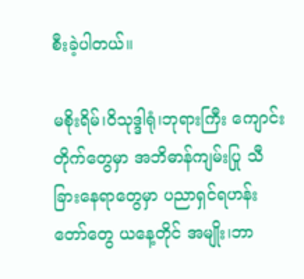စီးခဲ့ပါတယ်။

မစိုးရိမ်၊ဝိသုဒ္ဒါရုံ၊ဘုရားကြီး ကျောင်းတိုက်တွေမှာ အဘိဓာန်ကျမ်းပြု သီခြားနေရာတွေမှာ ပညာရှင်ရဟန်းတော်တွေ ယနေ့တိုင် အမျိုး၊ဘာ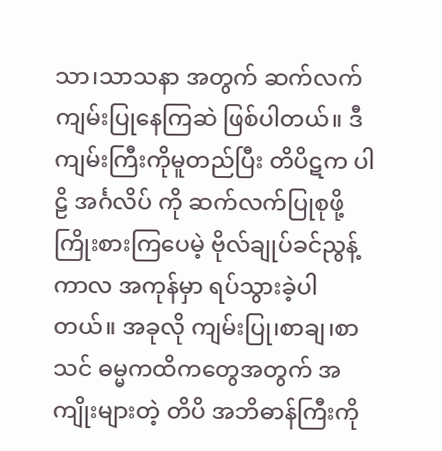သာ၊သာသနာ အတွက် ဆက်လက် ကျမ်းပြုနေကြဆဲ ဖြစ်ပါတယ်။ ဒီကျမ်းကြီးကိုမူတည်ပြီး တိပိဋက ပါဠိ အင်္ဂလိပ် ကို ဆက်လက်ပြုစုဖို့ ကြိုးစားကြပေမဲ့ ဗိုလ်ချုပ်ခင်ညွန့်ကာလ အကုန်မှာ ရပ်သွားခဲ့ပါတယ်။ အခုလို ကျမ်းပြု၊စာချ၊စာသင် ဓမ္မကထိကတွေအတွက် အကျိုးများတဲ့ တိပိ အဘိဓာန်ကြီးကို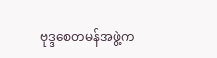ဗုဒ္ဒစေတမန်အဖွဲ့က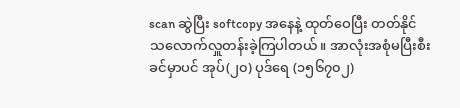scan ဆွဲပြီး softcopy အနေနဲ့ ထုတ်ဝေပြီး တတ်နိုင်သလောက်လှူတန်းခဲ့ကြပါတယ်။ အာလုံးအစုံမပြီးစီးခင်မှာပင် အုပ်(၂၀) ပုဒ်ရေ (၁၅၆၇၀၂)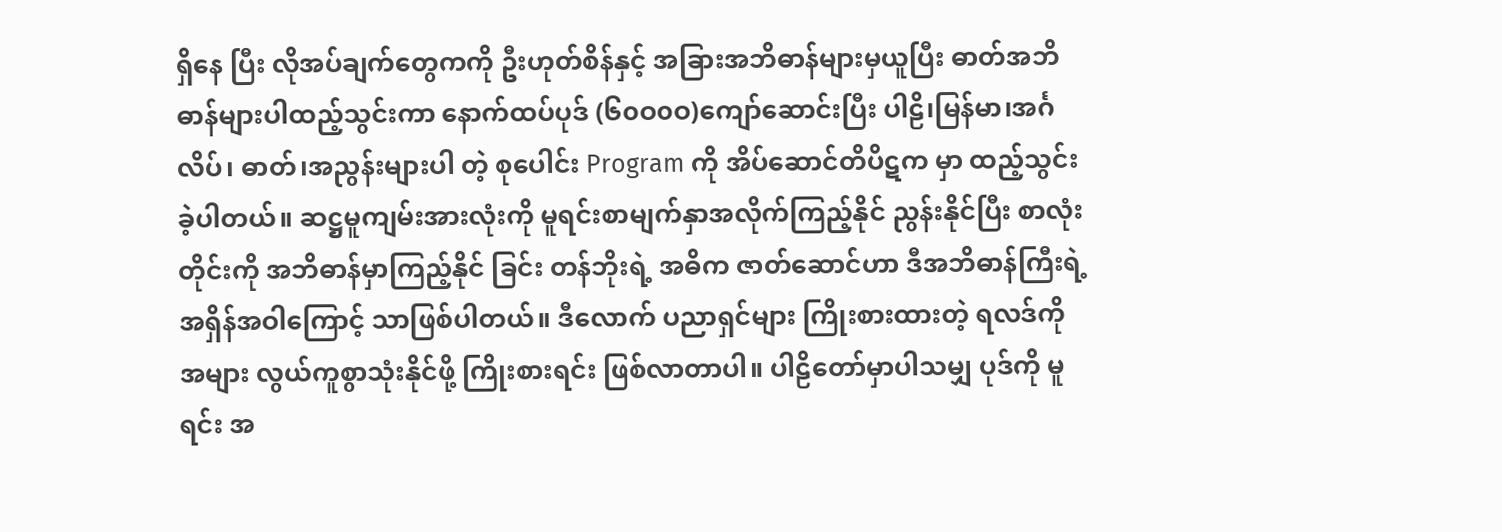ရှိနေ ပြီး လိုအပ်ချက်တွေကကို ဦးဟုတ်စိန်နှင့် အခြားအဘိဓာန်များမှယူပြီး ဓာတ်အဘိဓာန်များပါထည့်သွင်းကာ နောက်ထပ်ပုဒ် (၆၀ဝ၀ဝ)ကျော်ဆောင်းပြီး ပါဠိ၊မြန်မာ၊အင်္ဂလိပ်၊ ဓာတ်၊အညွန်းများပါ တဲ့ စုပေါင်း Program ကို အိပ်ဆောင်တိပိဋက မှာ ထည့်သွင်းခဲ့ပါတယ်။ ဆဋ္ဌမူကျမ်းအားလုံးကို မူရင်းစာမျက်နှာအလိုက်ကြည့်နိုင် ညွန်းနိုင်ပြီး စာလုံးတိုင်းကို အဘိဓာန်မှာကြည့်နိုင် ခြင်း တန်ဘိုးရဲ့ အဓိက ဇာတ်ဆောင်ဟာ ဒီအဘိဓာန်ကြီးရဲ့အရှိန်အဝါကြောင့် သာဖြစ်ပါတယ်။ ဒီလောက် ပညာရှင်များ ကြိုးစားထားတဲ့ ရလဒ်ကို အများ လွယ်ကူစွာသုံးနိုင်ဖို့ ကြိုးစားရင်း ဖြစ်လာတာပါ။ ပါဠိတော်မှာပါသမျှ ပုဒ်ကို မူရင်း အ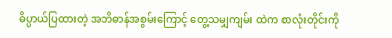ဓိပ္ပာယ်ပြထားတဲ့ အဘိဓာန်အစွမ်းကြောင့် တွေ့သမျှကျမ်း ထဲက စာလုံးတိုင်းကို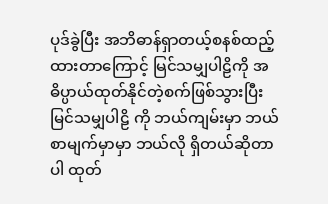ပုဒ်ခွဲပြီး အဘိဓာန်ရှာတယ့်စနစ်ထည့်ထားတာကြောင့် မြင်သမျှပါဠိကို အဓိပ္ပာယ်ထုတ်နိုင်တဲ့စက်ဖြစ်သွားပြီး မြင်သမျှပါဠိ ကို ဘယ်ကျမ်းမှာ ဘယ်စာမျက်မှာမှာ ဘယ်လို ရှိတယ်ဆိုတာပါ ထုတ်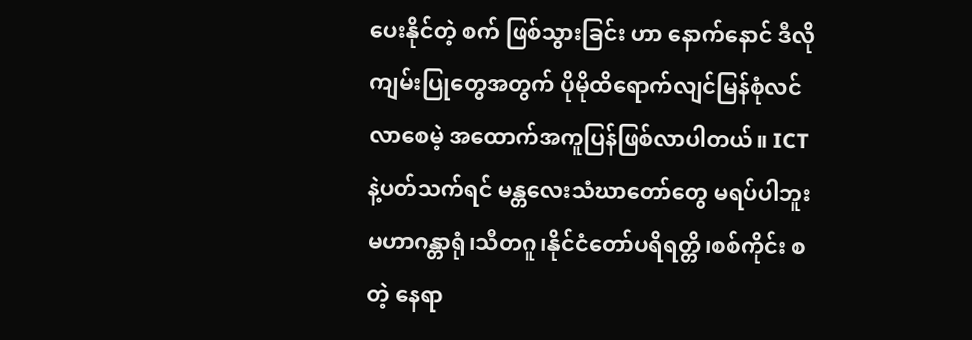ပေးနိုင်တဲ့ စက် ဖြစ်သွားခြင်း ဟာ နောက်နောင် ဒီလိုကျမ်းပြုတွေအတွက် ပိုမိုထိရောက်လျင်မြန်စုံလင်လာစေမဲ့ အထောက်အကူပြန်ဖြစ်လာပါတယ်။ ICT နဲ့ပတ်သက်ရင် မန္တလေးသံဃာတော်တွေ မရပ်ပါဘူး မဟာဂန္တာရုံ၊သီတဂူ၊နိုင်ငံတော်ပရိရတ္တိ၊စစ်ကိုင်း စတဲ့ နေရာ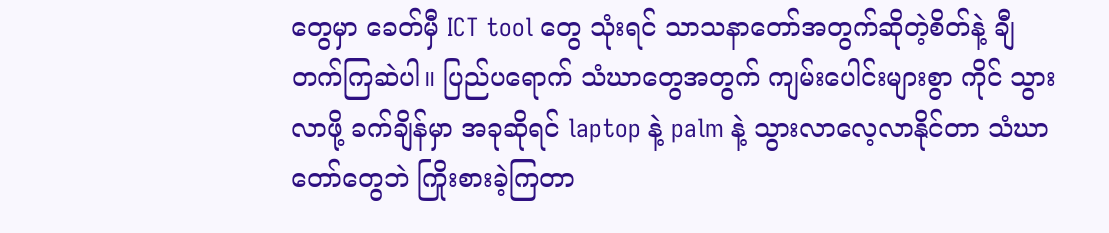တွေမှာ ခေတ်မှီ ICT tool တွေ သုံးရင် သာသနာတော်အတွက်ဆိုတဲ့စိတ်နဲ့ ချီတက်ကြဆဲပါ။ ပြည်ပရောက် သံဃာတွေအတွက် ကျမ်းပေါင်းများစွာ ကိုင် သွားလာဖို့ ခက်ချိန်မှာ အခုဆိုရင် laptop နဲ့ palm နဲ့ သွားလာလေ့လာနိုင်တာ သံဃာတော်တွေဘဲ ကြိုးစားခဲ့ကြတာ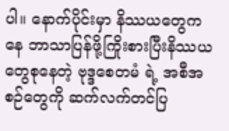ပါ။ နောက်ပိုင်းမှာ နိဿယတွေကနေ ဘာသာပြန်ဖို့ကြိုးစားပြီးနိဿယတွေစုနေတဲ့ ဗုဒ္ဒစေတမံ ရဲ့ အစီအစဉ်တွေကို ဆက်လက်တင်ပြ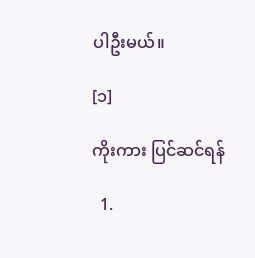ပါဦးမယ်။

[၁]

ကိုးကား ပြင်ဆင်ရန်

  1.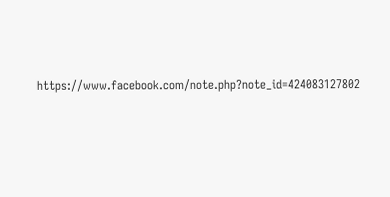https://www.facebook.com/note.php?note_id=424083127802